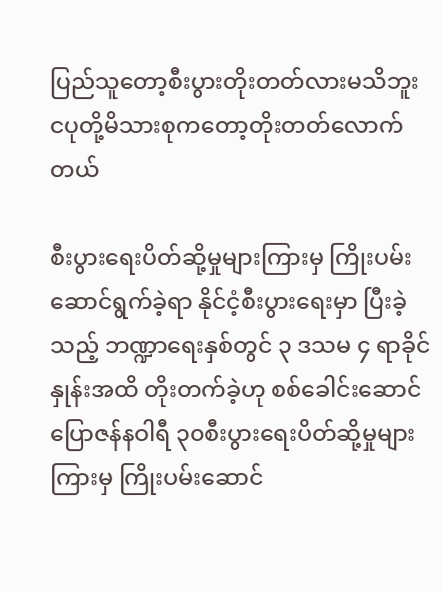ပြည်သူတော့စီးပွားတိုးတတ်လားမသိဘူး ငပုတို့မိသားစုကတော့တိုးတတ်လောက်တယ်

စီးပွားရေးပိတ်ဆို့မှုများကြားမှ ကြိုးပမ်းဆောင်ရွက်ခဲ့ရာ နိုင်ငံ့စီးပွားရေးမှာ ပြီးခဲ့သည့် ဘဏ္ဍာရေးနှစ်တွင် ၃ ဒသမ ၄ ရာခိုင်နှုန်းအထိ တိုးတက်ခဲ့ဟု စစ်ခေါင်းဆောင်ပြောဇန်နဝါရီ ၃၀စီးပွားရေးပိတ်ဆို့မှုများကြားမှ ကြိုးပမ်းဆောင်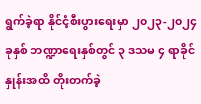ရွက်ခဲ့ရာ နိုင်ငံ့စီးပွားရေးမှာ ၂၀၂၃-၂၀၂၄ ခုနှစ် ဘဏ္ဍာရေးနှစ်တွင် ၃ ဒသမ ၄ ရာခိုင်နှုန်းအထိ တိုးတက်ခဲ့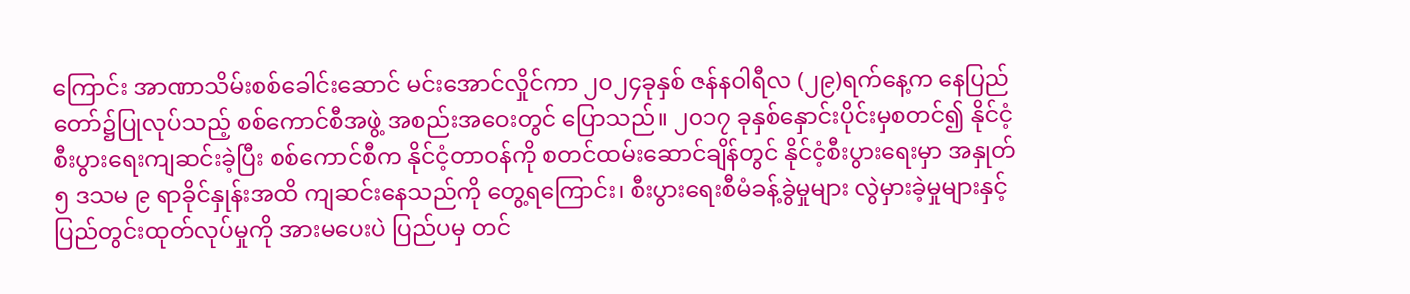ကြောင်း အာဏာသိမ်းစစ်ခေါင်းဆောင် မင်းအောင်လှိုင်ကာ ၂၀၂၄ခုနှစ် ဇန်နဝါရီလ (၂၉)ရက်နေ့က နေပြည်တော်၌ပြုလုပ်သည့် စစ်ကောင်စီအဖွဲ့ အစည်းအဝေးတွင် ပြောသည်။ ၂၀၁၇ ခုနှစ်နှောင်းပိုင်းမှစတင်၍ နိုင်ငံ့စီးပွားရေးကျဆင်းခဲ့ပြီး စစ်ကောင်စီက နိုင်ငံ့တာဝန်ကို စတင်ထမ်းဆောင်ချိန်တွင် နိုင်ငံ့စီးပွားရေးမှာ အနှုတ် ၅ ဒသမ ၉ ရာခိုင်နှုန်းအထိ ကျဆင်းနေသည်ကို တွေ့ရကြောင်း၊ စီးပွားရေးစီမံခန့်ခွဲမှုများ လွဲမှားခဲ့မှုများနှင့် ပြည်တွင်းထုတ်လုပ်မှုကို အားမပေးပဲ ပြည်ပမှ တင်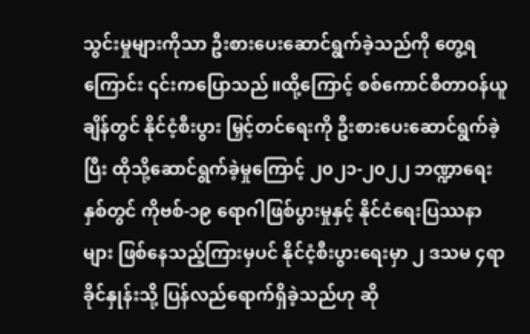သွင်းမှုများကိုသာ ဦးစားပေးဆောင်ရွက်ခဲ့သည်ကို တွေ့ရကြောင်း ၎င်းကပြောသည်။ထို့ကြောင့် စစ်ကောင်စီတာဝန်ယူချိန်တွင် နိုင်ငံ့စီးပွား မြှင့်တင်ရေးကို ဦးစားပေးဆောင်ရွက်ခဲ့ပြီး ထိုသို့ဆောင်ရွက်ခဲ့မှုကြောင့် ၂၀၂၁-၂၀၂၂ ဘဏ္ဍာရေးနှစ်တွင် ကိုဗစ်-၁၉ ရောဂါဖြစ်ပွားမှုနှင့် နိုင်ငံရေးပြဿနာများ ဖြစ်နေသည့်ကြားမှပင် နိုင်ငံ့စီးပွားရေးမှာ ၂ ဒသမ ၄ရာခိုင်နှုန်းသို့ ပြန်လည်ရောက်ရှိခဲ့သည်ဟု ဆို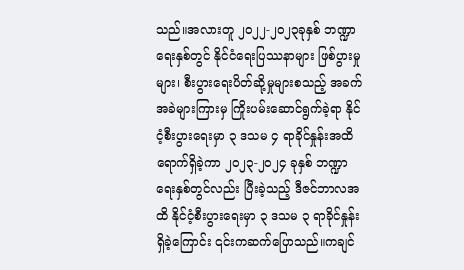သည်။အလားတူ ၂၀၂၂-၂၀၂၃ခုနှစ် ဘဏ္ဍာရေးနှစ်တွင် နိုင်ငံရေးပြဿနာများ ဖြစ်ပွားမှုများ၊ စီးပွားရေးပိတ်ဆို့မှုများစသည့် အခက်အခဲများကြားမှ ကြိုးပမ်းဆောင်ရွက်ခဲ့ရာ နိုင်ငံ့စီးပွားရေးမှာ ၃ ဒသမ ၄ ရာခိုင်နှုန်းအထိ ရောက်ရှိခဲ့ကာ ၂၀၂၃-၂၀၂၄ ခုနှစ် ဘဏ္ဍာရေးနှစ်တွင်လည်း ပြီးခဲ့သည့် ဒီဇင်ဘာလအထိ နိုင်ငံ့စီးပွားရေးမှာ ၃ ဒသမ ၃ ရာခိုင်နှုန်းရှိခဲ့ကြောင်း ၎င်းကဆက်ပြောသည်။ကချင်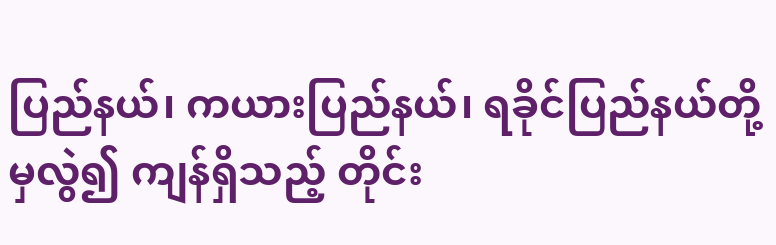ပြည်နယ်၊ ကယားပြည်နယ်၊ ရခိုင်ပြည်နယ်တို့မှလွဲ၍ ကျန်ရှိသည့် တိုင်း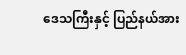ဒေသကြီးနှင့် ပြည်နယ်အား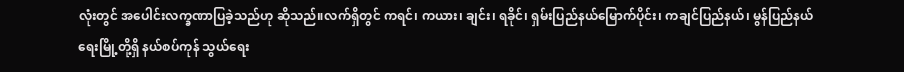လုံးတွင် အပေါင်းလက္ခဏာပြခဲ့သည်ဟု ဆိုသည်။လက်ရှိတွင် ကရင်၊ ကယား၊ ချင်း၊ ရခိုင်၊ ရှမ်းပြည်နယ်မြောက်ပိုင်း၊ ကချင်ပြည်နယ်၊ မွန်ပြည်နယ် ရေးမြို့တို့ရှိ နယ်စပ်ကုန် သွယ်ရေး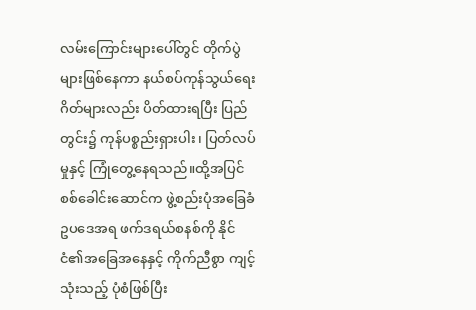လမ်းကြောင်းများပေါ်တွင် တိုက်ပွဲများဖြစ်နေကာ နယ်စပ်ကုန်သွယ်ရေးဂိတ်များလည်း ပိတ်ထားရပြီး ပြည်တွင်း၌ ကုန်ပစ္စည်းရှားပါး၊ ပြတ်လပ်မှုနှင့် ကြုံတွေ့နေရသည်။ထို့အပြင် စစ်ခေါင်းဆောင်က ဖွဲ့စည်းပုံအခြေခံဥပဒေအရ ဖက်ဒရယ်စနစ်ကို နိုင်ငံ၏အခြေအနေနှင့် ကိုက်ညီစွာ ကျင့်သုံးသည့် ပုံစံဖြစ်ပြီး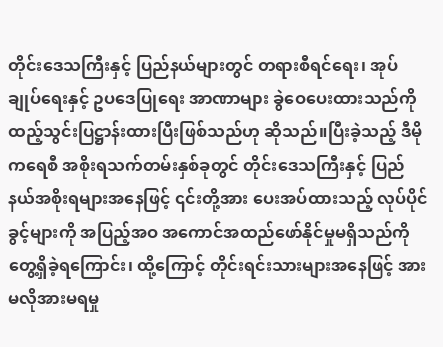တိုင်းဒေသကြီးနှင့် ပြည်နယ်များတွင် တရားစီရင်ရေး၊ အုပ်ချုပ်ရေးနှင့် ဥပဒေပြုရေး အာဏာများ ခွဲဝေပေးထားသည်ကို ထည့်သွင်းပြဋ္ဌာန်းထားပြီးဖြစ်သည်ဟု ဆိုသည်။ပြီးခဲ့သည့် ဒီမိုကရေစီ အစိုးရသက်တမ်းနှစ်ခုတွင် တိုင်းဒေသကြီးနှင့် ပြည်နယ်အစိုးရများအနေဖြင့် ၎င်းတို့အား ပေးအပ်ထားသည့် လုပ်ပိုင်ခွင့်များကို အပြည့်အဝ အကောင်အထည်ဖော်နိုင်မှုမရှိသည်ကို တွေ့ရှိခဲ့ရကြောင်း၊ ထို့ကြောင့် တိုင်းရင်းသားများအနေဖြင့် အားမလိုအားမရမှု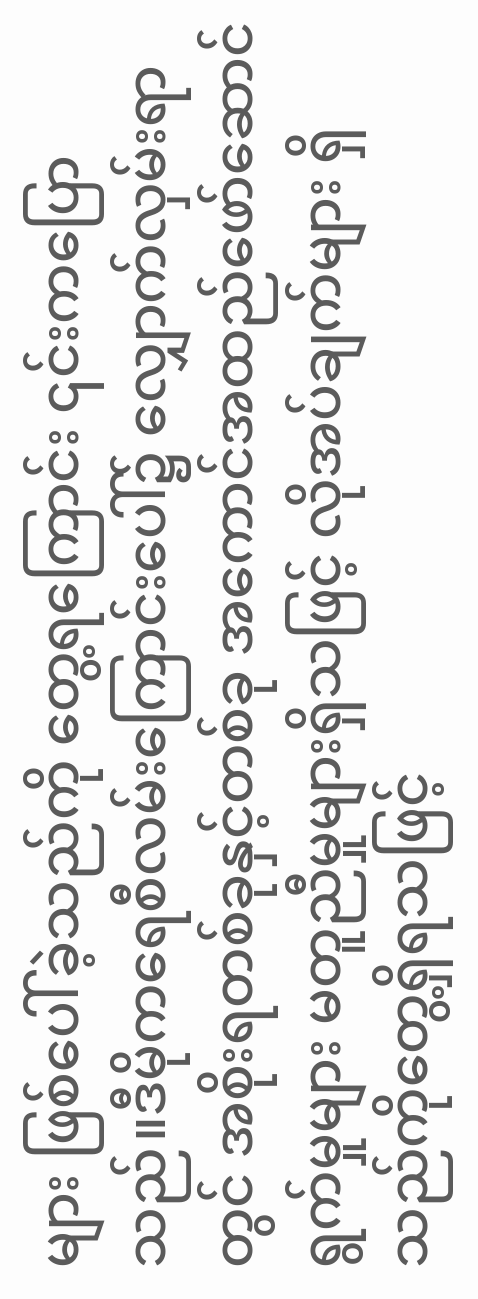များ ဖြစ်ပေါ်ခဲ့သည်ကို တွေ့ရကြောင်း ၎င်းကပြောသည်။ဒီမိုကရေစီလမ်းကြောင်းပေါ်၌ လျှောက်လှမ်းရာတွင် အစိုးရတစ်ခုနှင့်တစ်ခု အကောင်အထည်ဖော်ဆောင်ရွက်မှုများ မတူညီမှုများရှိသဖြင့် လိုအပ်ချက်များ ရှိသည်ကိုတွေ့ရှိရသဖြင့်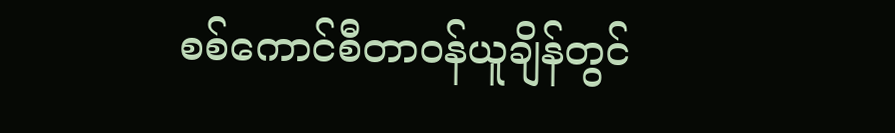စစ်ကောင်စီတာဝန်ယူချိန်တွင်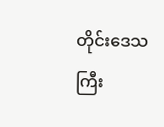တိုင်းဒေသကြီး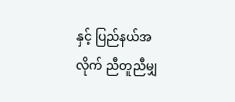နှင့် ပြည်နယ်အလိုက် ညီတူညီမျှ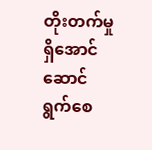တိုးတက်မှုရှိအောင် ဆောင်ရွက်စေ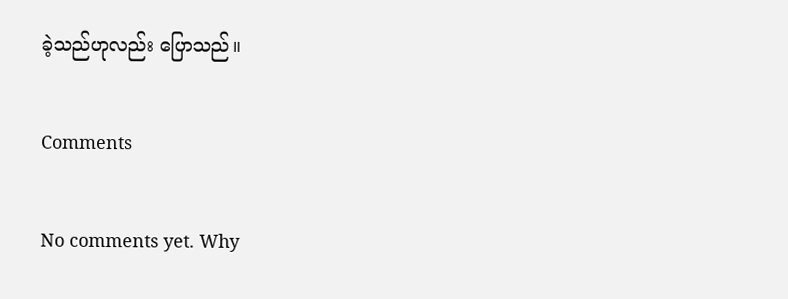ခဲ့သည်ဟုလည်း ပြောသည်။

Comments

No comments yet. Why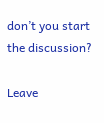don’t you start the discussion?

Leave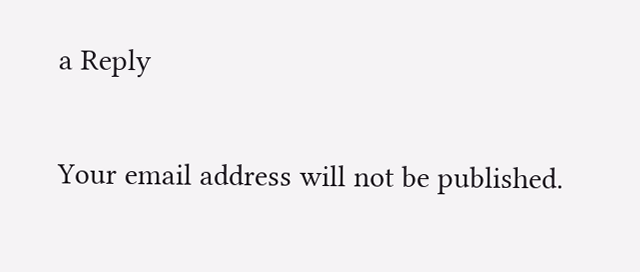a Reply

Your email address will not be published.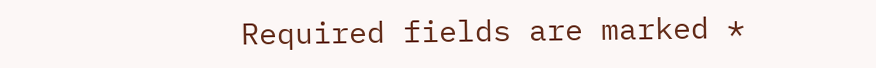Required fields are marked *